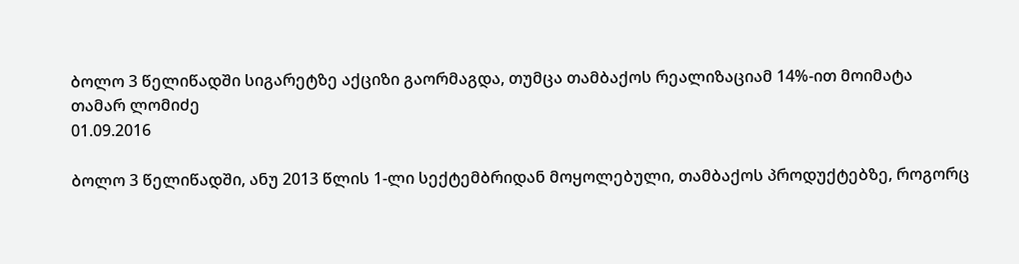ბოლო 3 წელიწადში სიგარეტზე აქციზი გაორმაგდა, თუმცა თამბაქოს რეალიზაციამ 14%-ით მოიმატა
თამარ ლომიძე
01.09.2016

ბოლო 3 წელიწადში, ანუ 2013 წლის 1-ლი სექტემბრიდან მოყოლებული, თამბაქოს პროდუქტებზე, როგორც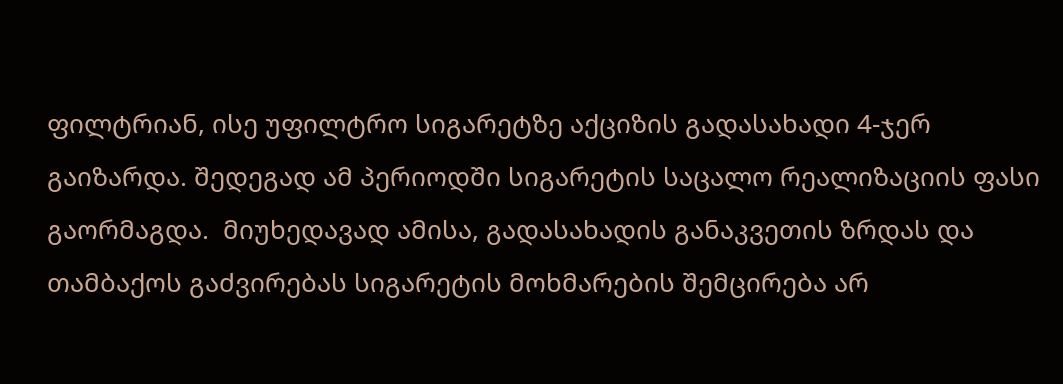ფილტრიან, ისე უფილტრო სიგარეტზე აქციზის გადასახადი 4-ჯერ გაიზარდა. შედეგად ამ პერიოდში სიგარეტის საცალო რეალიზაციის ფასი გაორმაგდა.  მიუხედავად ამისა, გადასახადის განაკვეთის ზრდას და თამბაქოს გაძვირებას სიგარეტის მოხმარების შემცირება არ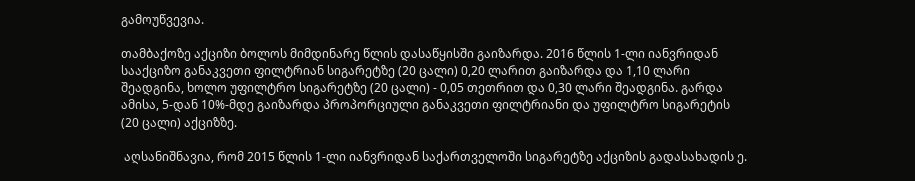გამოუწვევია.

თამბაქოზე აქციზი ბოლოს მიმდინარე წლის დასაწყისში გაიზარდა. 2016 წლის 1-ლი იანვრიდან სააქციზო განაკვეთი ფილტრიან სიგარეტზე (20 ცალი) 0,20 ლარით გაიზარდა და 1,10 ლარი შეადგინა, ხოლო უფილტრო სიგარეტზე (20 ცალი) - 0,05 თეთრით და 0,30 ლარი შეადგინა. გარდა ამისა, 5-დან 10%-მდე გაიზარდა პროპორციული განაკვეთი ფილტრიანი და უფილტრო სიგარეტის (20 ცალი) აქციზზე.

 აღსანიშნავია, რომ 2015 წლის 1-ლი იანვრიდან საქართველოში სიგარეტზე აქციზის გადასახადის ე.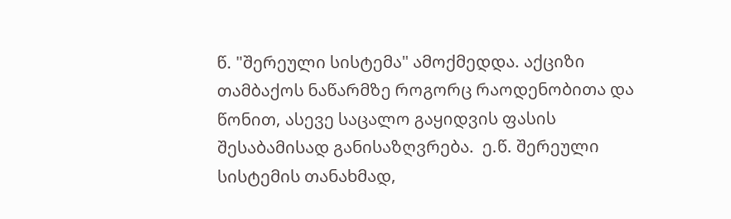წ. "შერეული სისტემა" ამოქმედდა. აქციზი თამბაქოს ნაწარმზე როგორც რაოდენობითა და წონით, ასევე საცალო გაყიდვის ფასის შესაბამისად განისაზღვრება.  ე.წ. შერეული სისტემის თანახმად,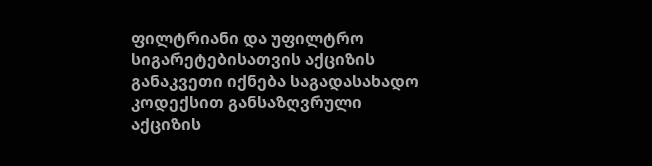ფილტრიანი და უფილტრო სიგარეტებისათვის აქციზის განაკვეთი იქნება საგადასახადო კოდექსით განსაზღვრული აქციზის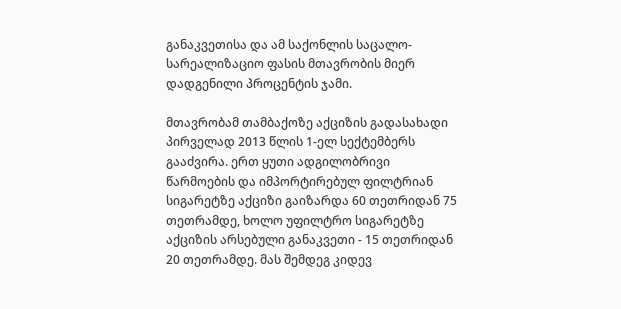განაკვეთისა და ამ საქონლის საცალო-სარეალიზაციო ფასის მთავრობის მიერ დადგენილი პროცენტის ჯამი.

მთავრობამ თამბაქოზე აქციზის გადასახადი პირველად 2013 წლის 1-ელ სექტემბერს გააძვირა. ერთ ყუთი ადგილობრივი წარმოების და იმპორტირებულ ფილტრიან სიგარეტზე აქციზი გაიზარდა 60 თეთრიდან 75 თეთრამდე, ხოლო უფილტრო სიგარეტზე აქციზის არსებული განაკვეთი - 15 თეთრიდან 20 თეთრამდე. მას შემდეგ კიდევ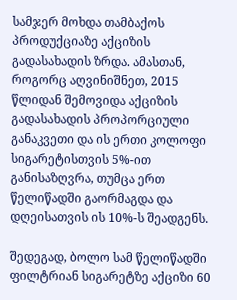სამჯერ მოხდა თამბაქოს პროდუქციაზე აქციზის გადასახადის ზრდა. ამასთან, როგორც აღვინიშნეთ, 2015 წლიდან შემოვიდა აქციზის გადასახადის პროპორციული განაკვეთი და ის ერთი კოლოფი სიგარეტისთვის 5%-ით განისაზღვრა, თუმცა ერთ წელიწადში გაორმაგდა და დღეისათვის ის 10%-ს შეადგენს.

შედეგად, ბოლო სამ წელიწადში ფილტრიან სიგარეტზე აქციზი 60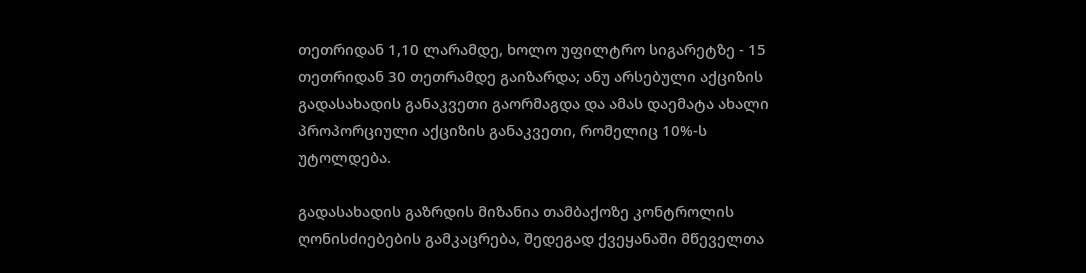თეთრიდან 1,10 ლარამდე, ხოლო უფილტრო სიგარეტზე - 15 თეთრიდან 30 თეთრამდე გაიზარდა; ანუ არსებული აქციზის გადასახადის განაკვეთი გაორმაგდა და ამას დაემატა ახალი პროპორციული აქციზის განაკვეთი, რომელიც 10%-ს უტოლდება.

გადასახადის გაზრდის მიზანია თამბაქოზე კონტროლის ღონისძიებების გამკაცრება, შედეგად ქვეყანაში მწეველთა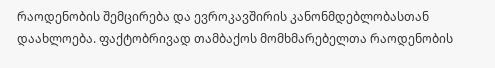რაოდენობის შემცირება და ევროკავშირის კანონმდებლობასთან დაახლოება. ფაქტობრივად თამბაქოს მომხმარებელთა რაოდენობის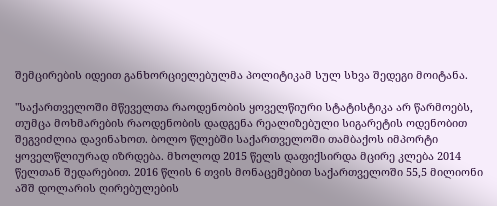შემცირების იდეით განხორციელებულმა პოლიტიკამ სულ სხვა შედეგი მოიტანა.

"საქართველოში მწეველთა რაოდენობის ყოველწიური სტატისტიკა არ წარმოებს, თუმცა მოხმარების რაოდენობის დადგენა რეალიზებული სიგარეტის ოდენობით შეგვიძლია დავინახოთ. ბოლო წლებში საქართველოში თამბაქოს იმპორტი ყოველწლიურად იზრდება. მხოლოდ 2015 წელს დაფიქსირდა მცირე კლება 2014 წელთან შედარებით. 2016 წლის 6 თვის მონაცემებით საქართველოში 55,5 მილიონი აშშ დოლარის ღირებულების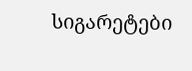სიგარეტები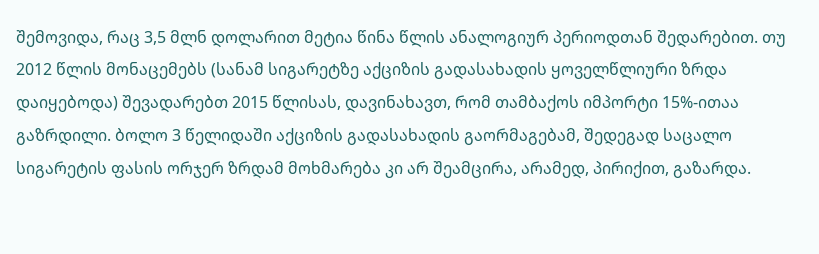შემოვიდა, რაც 3,5 მლნ დოლარით მეტია წინა წლის ანალოგიურ პერიოდთან შედარებით. თუ 2012 წლის მონაცემებს (სანამ სიგარეტზე აქციზის გადასახადის ყოველწლიური ზრდა დაიყებოდა) შევადარებთ 2015 წლისას, დავინახავთ, რომ თამბაქოს იმპორტი 15%-ითაა გაზრდილი. ბოლო 3 წელიდაში აქციზის გადასახადის გაორმაგებამ, შედეგად საცალო სიგარეტის ფასის ორჯერ ზრდამ მოხმარება კი არ შეამცირა, არამედ, პირიქით, გაზარდა.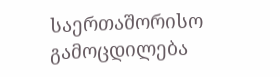საერთაშორისო გამოცდილება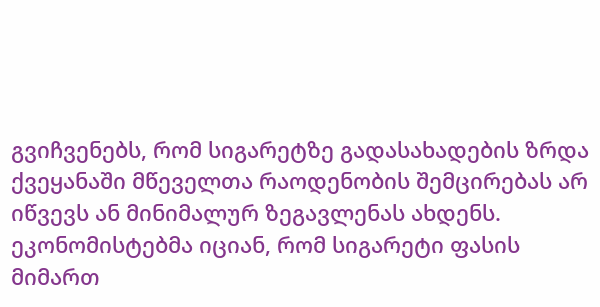გვიჩვენებს, რომ სიგარეტზე გადასახადების ზრდა ქვეყანაში მწეველთა რაოდენობის შემცირებას არ იწვევს ან მინიმალურ ზეგავლენას ახდენს. ეკონომისტებმა იციან, რომ სიგარეტი ფასის მიმართ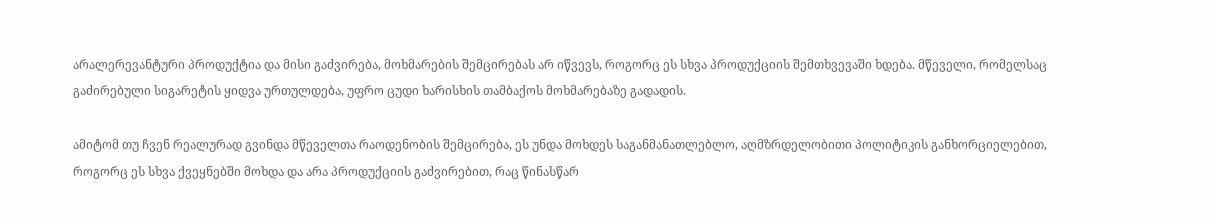არალერევანტური პროდუქტია და მისი გაძვირება, მოხმარების შემცირებას არ იწვევს, როგორც ეს სხვა პროდუქციის შემთხვევაში ხდება. მწეველი, რომელსაც გაძირებული სიგარეტის ყიდვა ურთულდება, უფრო ცუდი ხარისხის თამბაქოს მოხმარებაზე გადადის.

ამიტომ თუ ჩვენ რეალურად გვინდა მწეველთა რაოდენობის შემცირება, ეს უნდა მოხდეს საგანმანათლებლო, აღმზრდელობითი პოლიტიკის განხორციელებით, როგორც ეს სხვა ქვეყნებში მოხდა და არა პროდუქციის გაძვირებით, რაც წინასწარ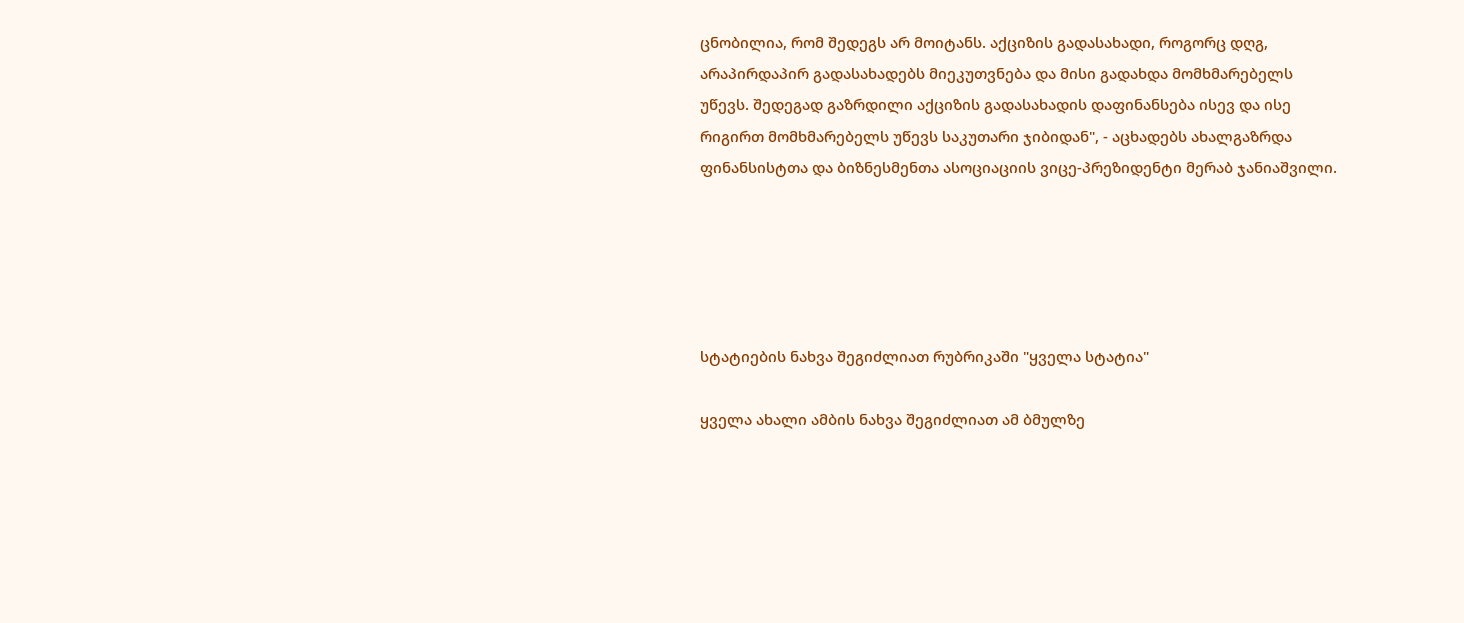ცნობილია, რომ შედეგს არ მოიტანს. აქციზის გადასახადი, როგორც დღგ, არაპირდაპირ გადასახადებს მიეკუთვნება და მისი გადახდა მომხმარებელს უწევს. შედეგად გაზრდილი აქციზის გადასახადის დაფინანსება ისევ და ისე რიგირთ მომხმარებელს უწევს საკუთარი ჯიბიდან", - აცხადებს ახალგაზრდა ფინანსისტთა და ბიზნესმენთა ასოციაციის ვიცე-პრეზიდენტი მერაბ ჯანიაშვილი.





სტატიების ნახვა შეგიძლიათ რუბრიკაში "ყველა სტატია"

ყველა ახალი ამბის ნახვა შეგიძლიათ ამ ბმულზე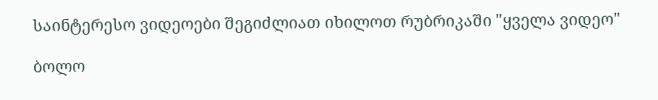საინტერესო ვიდეოები შეგიძლიათ იხილოთ რუბრიკაში "ყველა ვიდეო"

ბოლო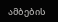ამბების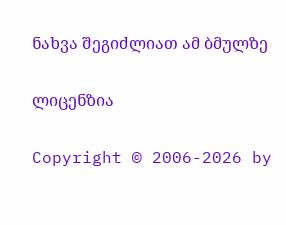ნახვა შეგიძლიათ ამ ბმულზე

ლიცენზია

Copyright © 2006-2026 by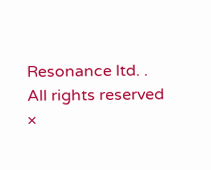Resonance ltd. . All rights reserved
×